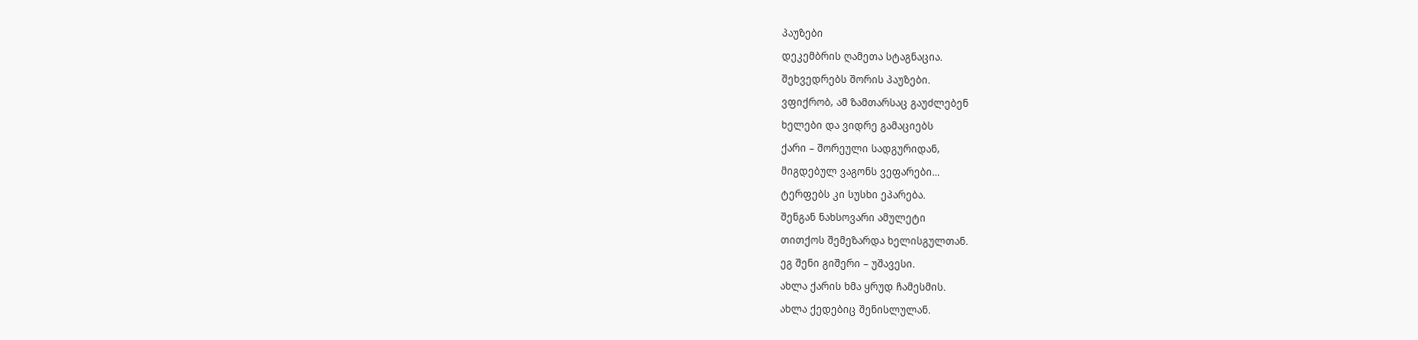პაუზები
დეკემბრის ღამეთა სტაგნაცია.
შეხვედრებს შორის პაუზები.
ვფიქრობ, ამ ზამთარსაც გაუძლებენ
ხელები და ვიდრე გამაციებს
ქარი – შორეული სადგურიდან,
მიგდებულ ვაგონს ვეფარები…
ტერფებს კი სუსხი ეპარება.
შენგან ნახსოვარი ამულეტი
თითქოს შემეზარდა ხელისგულთან.
ეგ შენი გიშერი – უშავესი.
ახლა ქარის ხმა ყრუდ ჩამესმის.
ახლა ქედებიც შენისლულან.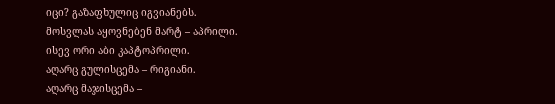იცი? გაზაფხულიც იგვიანებს.
მოსვლას აყოვნებენ მარტ – აპრილი.
ისევ ორი აბი კაპტოპრილი.
აღარც გულისცემა – რიგიანი.
აღარც მაჯისცემა –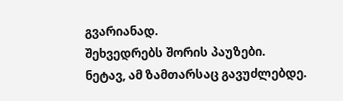გვარიანად.
შეხვედრებს შორის პაუზები.
ნეტავ, ამ ზამთარსაც გავუძლებდე.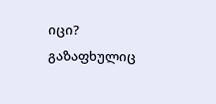იცი? გაზაფხულიც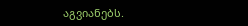აგვიანებს.